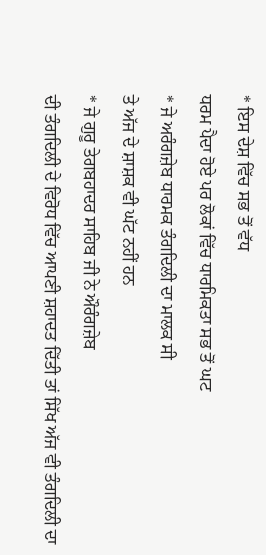* ਇਸ ਦੇਸ਼ ਵਿੱਚ ਸਭ ਤੋਂ ਵੱਧ
ਧਰਮ ਪੈਦਾ ਹੋਏ ਪਰ ਲੋਕਾਂ ਵਿੱਚ ਧਾਰਮਿਕਤਾ ਸਭ ਤੋਂ ਘਟ
* ਜੇ ਅਰੰਗਜ਼ੇਬ ਧਾਰਮਕ ਤੰਗਦਿਲੀ ਦਾ ਮਾਲਕ ਸੀ
ਤੇ ਅੱਜ ਦੇ ਸ਼ਾਸ਼ਕ ਵੀ ਘੱਟ ਨਹੀਂ ਹਨ
* ਜੇ ਗੁਰੂ ਤੇਗਬਹਾਦਰ ਸਾਹਿਬ ਜੀ ਨੇ ਔਰੰਗਜ਼ੇਬ
ਦੀ ਤੰਗਦਿਲੀ ਦੇ ਵਿਰੋਧ ਵਿੱਚ ਆਪਣੀ ਸ਼ਹਾਦਤ ਦਿੱਤੀ ਤਾਂ ਸਿੱਖ ਅੱਜ ਵੀ ਤੰਗਦਿਲੀ ਦਾ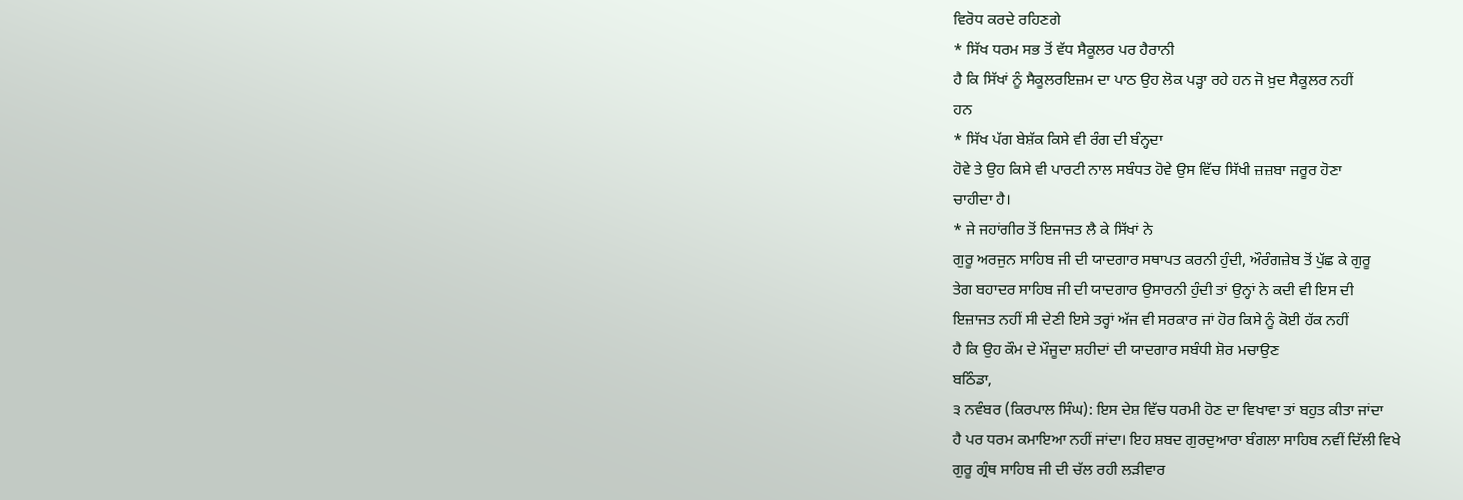ਵਿਰੋਧ ਕਰਦੇ ਰਹਿਣਗੇ
* ਸਿੱਖ ਧਰਮ ਸਭ ਤੋਂ ਵੱਧ ਸੈਕੂਲਰ ਪਰ ਹੈਰਾਨੀ
ਹੈ ਕਿ ਸਿੱਖਾਂ ਨੂੰ ਸੈਕੂਲਰਇਜ਼ਮ ਦਾ ਪਾਠ ਉਹ ਲੋਕ ਪੜ੍ਹਾ ਰਹੇ ਹਨ ਜੋ ਖ਼ੁਦ ਸੈਕੂਲਰ ਨਹੀਂ
ਹਨ
* ਸਿੱਖ ਪੱਗ ਬੇਸ਼ੱਕ ਕਿਸੇ ਵੀ ਰੰਗ ਦੀ ਬੰਨ੍ਹਦਾ
ਹੋਵੇ ਤੇ ਉਹ ਕਿਸੇ ਵੀ ਪਾਰਟੀ ਨਾਲ ਸਬੰਧਤ ਹੋਵੇ ਉਸ ਵਿੱਚ ਸਿੱਖੀ ਜ਼ਜ਼ਬਾ ਜਰੂਰ ਹੋਣਾ
ਚਾਹੀਦਾ ਹੈ।
* ਜੇ ਜਹਾਂਗੀਰ ਤੋਂ ਇਜਾਜਤ ਲੈ ਕੇ ਸਿੱਖਾਂ ਨੇ
ਗੁਰੂ ਅਰਜੁਨ ਸਾਹਿਬ ਜੀ ਦੀ ਯਾਦਗਾਰ ਸਥਾਪਤ ਕਰਨੀ ਹੁੰਦੀ, ਔਰੰਗਜ਼ੇਬ ਤੋਂ ਪੁੱਛ ਕੇ ਗੁਰੂ
ਤੇਗ ਬਹਾਦਰ ਸਾਹਿਬ ਜੀ ਦੀ ਯਾਦਗਾਰ ਉਸਾਰਨੀ ਹੁੰਦੀ ਤਾਂ ਉਨ੍ਹਾਂ ਨੇ ਕਦੀ ਵੀ ਇਸ ਦੀ
ਇਜ਼ਾਜਤ ਨਹੀਂ ਸੀ ਦੇਣੀ ਇਸੇ ਤਰ੍ਹਾਂ ਅੱਜ ਵੀ ਸਰਕਾਰ ਜਾਂ ਹੋਰ ਕਿਸੇ ਨੂੰ ਕੋਈ ਹੱਕ ਨਹੀਂ
ਹੈ ਕਿ ਉਹ ਕੌਮ ਦੇ ਮੌਜੂਦਾ ਸ਼ਹੀਦਾਂ ਦੀ ਯਾਦਗਾਰ ਸਬੰਧੀ ਸ਼ੋਰ ਮਚਾਉਣ
ਬਠਿੰਡਾ,
੩ ਨਵੰਬਰ (ਕਿਰਪਾਲ ਸਿੰਘ): ਇਸ ਦੇਸ਼ ਵਿੱਚ ਧਰਮੀ ਹੋਣ ਦਾ ਵਿਖਾਵਾ ਤਾਂ ਬਹੁਤ ਕੀਤਾ ਜਾਂਦਾ
ਹੈ ਪਰ ਧਰਮ ਕਮਾਇਆ ਨਹੀਂ ਜਾਂਦਾ। ਇਹ ਸ਼ਬਦ ਗੁਰਦੁਆਰਾ ਬੰਗਲਾ ਸਾਹਿਬ ਨਵੀਂ ਦਿੱਲੀ ਵਿਖੇ
ਗੁਰੂ ਗ੍ਰੰਥ ਸਾਹਿਬ ਜੀ ਦੀ ਚੱਲ ਰਹੀ ਲੜੀਵਾਰ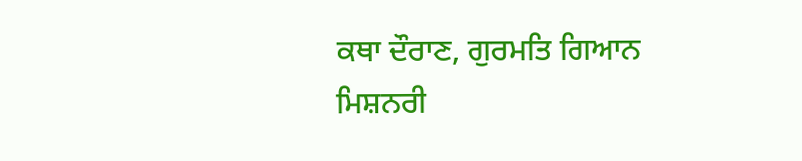ਕਥਾ ਦੌਰਾਣ, ਗੁਰਮਤਿ ਗਿਆਨ ਮਿਸ਼ਨਰੀ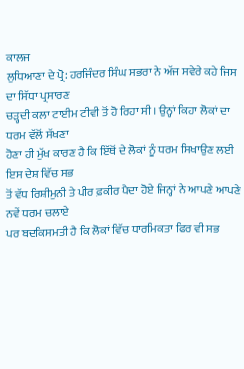ਕਾਲਜ
ਲੁਧਿਆਣਾ ਦੇ ਪ੍ਰੋ: ਹਰਜਿੰਦਰ ਸਿੰਘ ਸਭਰਾ ਨੇ ਅੱਜ ਸਵੇਰੇ ਕਹੇ ਜਿਸ ਦਾ ਸਿੱਧਾ ਪ੍ਰਸਾਰਣ
ਚੜ੍ਹਦੀ ਕਲਾ ਟਾਈਮ ਟੀਵੀ ਤੋਂ ਹੋ ਰਿਹਾ ਸੀ। ਉਨ੍ਹਾਂ ਕਿਹਾ ਲੋਕਾਂ ਦਾ ਧਰਮ ਵੱਲੋਂ ਸੱਖਣਾ
ਹੋਣਾ ਹੀ ਮੁੱਖ ਕਾਰਣ ਹੈ ਕਿ ਇੱਥੋਂ ਦੇ ਲੋਕਾਂ ਨੂੰ ਧਰਮ ਸਿਖਾਉਣ ਲਈ ਇਸ ਦੇਸ਼ ਵਿੱਚ ਸਭ
ਤੋਂ ਵੱਧ ਰਿਸ਼ੀਮੁਨੀ ਤੇ ਪੀਰ ਫ਼ਕੀਰ ਪੈਦਾ ਹੋਏ ਜਿਨ੍ਹਾਂ ਨੇ ਆਪਣੇ ਆਪਣੇ ਨਵੇਂ ਧਰਮ ਚਲਾਏ
ਪਰ ਬਦਕਿਸਮਤੀ ਹੈ ਕਿ ਲੋਕਾਂ ਵਿੱਚ ਧਾਰਮਿਕਤਾ ਫਿਰ ਵੀ ਸਭ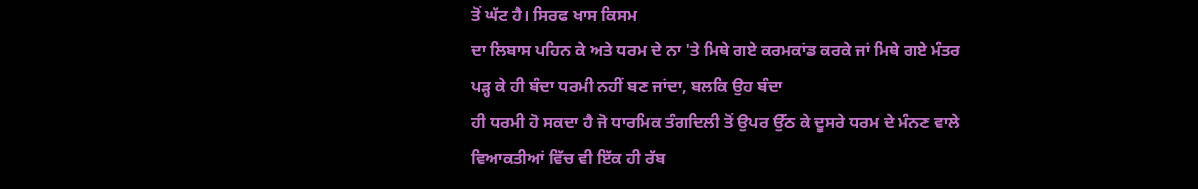ਤੋਂ ਘੱਟ ਹੈ। ਸਿਰਫ ਖਾਸ ਕਿਸਮ
ਦਾ ਲਿਬਾਸ ਪਹਿਨ ਕੇ ਅਤੇ ਧਰਮ ਦੇ ਨਾ 'ਤੇ ਮਿਥੇ ਗਏ ਕਰਮਕਾਂਡ ਕਰਕੇ ਜਾਂ ਮਿਥੇ ਗਏ ਮੰਤਰ
ਪੜ੍ਹ ਕੇ ਹੀ ਬੰਦਾ ਧਰਮੀ ਨਹੀਂ ਬਣ ਜਾਂਦਾ, ਬਲਕਿ ਉਹ ਬੰਦਾ
ਹੀ ਧਰਮੀ ਹੋ ਸਕਦਾ ਹੈ ਜੋ ਧਾਰਮਿਕ ਤੰਗਦਿਲੀ ਤੋਂ ਉਪਰ ਉੱਠ ਕੇ ਦੂਸਰੇ ਧਰਮ ਦੇ ਮੰਨਣ ਵਾਲੇ
ਵਿਆਕਤੀਆਂ ਵਿੱਚ ਵੀ ਇੱਕ ਹੀ ਰੱਬ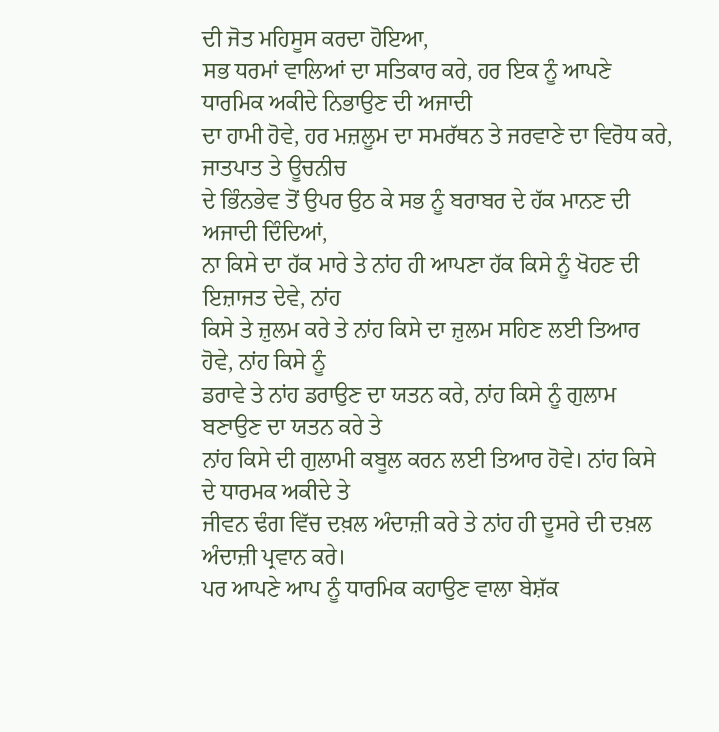ਦੀ ਜੋਤ ਮਹਿਸੂਸ ਕਰਦਾ ਹੋਇਆ,
ਸਭ ਧਰਮਾਂ ਵਾਲਿਆਂ ਦਾ ਸਤਿਕਾਰ ਕਰੇ, ਹਰ ਇਕ ਨੂੰ ਆਪਣੇ ਧਾਰਮਿਕ ਅਕੀਦੇ ਨਿਭਾਉਣ ਦੀ ਅਜਾਦੀ
ਦਾ ਹਾਮੀ ਹੋਵੇ, ਹਰ ਮਜ਼ਲੂਮ ਦਾ ਸਮਰੱਥਨ ਤੇ ਜਰਵਾਣੇ ਦਾ ਵਿਰੋਧ ਕਰੇ, ਜਾਤਪਾਤ ਤੇ ਊਚਨੀਚ
ਦੇ ਭਿੰਨਭੇਵ ਤੋਂ ਉਪਰ ਉਠ ਕੇ ਸਭ ਨੂੰ ਬਰਾਬਰ ਦੇ ਹੱਕ ਮਾਨਣ ਦੀ ਅਜਾਦੀ ਦਿੰਦਿਆਂ,
ਨਾ ਕਿਸੇ ਦਾ ਹੱਕ ਮਾਰੇ ਤੇ ਨਾਂਹ ਹੀ ਆਪਣਾ ਹੱਕ ਕਿਸੇ ਨੂੰ ਖੋਹਣ ਦੀ ਇਜ਼ਾਜਤ ਦੇਵੇ, ਨਾਂਹ
ਕਿਸੇ ਤੇ ਜ਼ੁਲਮ ਕਰੇ ਤੇ ਨਾਂਹ ਕਿਸੇ ਦਾ ਜ਼ੁਲਮ ਸਹਿਣ ਲਈ ਤਿਆਰ ਹੋਵੇ, ਨਾਂਹ ਕਿਸੇ ਨੂੰ
ਡਰਾਵੇ ਤੇ ਨਾਂਹ ਡਰਾਉਣ ਦਾ ਯਤਨ ਕਰੇ, ਨਾਂਹ ਕਿਸੇ ਨੂੰ ਗੁਲਾਮ ਬਣਾਉਣ ਦਾ ਯਤਨ ਕਰੇ ਤੇ
ਨਾਂਹ ਕਿਸੇ ਦੀ ਗੁਲਾਮੀ ਕਬੂਲ ਕਰਨ ਲਈ ਤਿਆਰ ਹੋਵੇ। ਨਾਂਹ ਕਿਸੇ ਦੇ ਧਾਰਮਕ ਅਕੀਦੇ ਤੇ
ਜੀਵਨ ਢੰਗ ਵਿੱਚ ਦਖ਼ਲ ਅੰਦਾਜ਼ੀ ਕਰੇ ਤੇ ਨਾਂਹ ਹੀ ਦੂਸਰੇ ਦੀ ਦਖ਼ਲ ਅੰਦਾਜ਼ੀ ਪ੍ਰਵਾਨ ਕਰੇ।
ਪਰ ਆਪਣੇ ਆਪ ਨੂੰ ਧਾਰਮਿਕ ਕਹਾਉਣ ਵਾਲਾ ਬੇਸ਼ੱਕ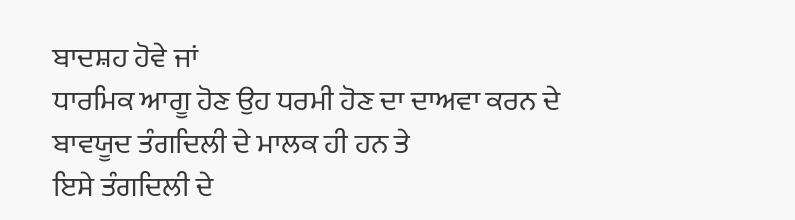ਬਾਦਸ਼ਹ ਹੋਵੇ ਜਾਂ
ਧਾਰਮਿਕ ਆਗੂ ਹੋਣ ਉਹ ਧਰਮੀ ਹੋਣ ਦਾ ਦਾਅਵਾ ਕਰਨ ਦੇ ਬਾਵਯੂਦ ਤੰਗਦਿਲੀ ਦੇ ਮਾਲਕ ਹੀ ਹਨ ਤੇ
ਇਸੇ ਤੰਗਦਿਲੀ ਦੇ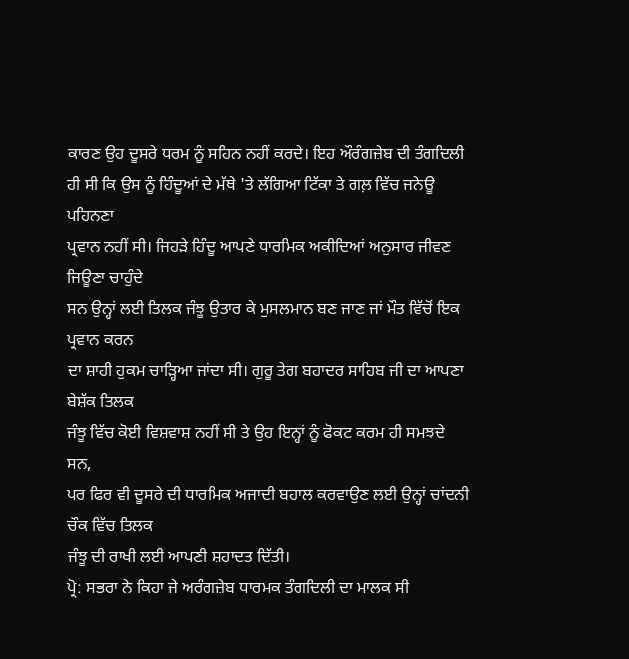ਕਾਰਣ ਉਹ ਦੂਸਰੇ ਧਰਮ ਨੂੰ ਸਹਿਨ ਨਹੀਂ ਕਰਦੇ। ਇਹ ਔਰੰਗਜ਼ੇਬ ਦੀ ਤੰਗਦਿਲੀ
ਹੀ ਸੀ ਕਿ ਉਸ ਨੂੰ ਹਿੰਦੂਆਂ ਦੇ ਮੱਥੇ 'ਤੇ ਲੱਗਿਆ ਟਿੱਕਾ ਤੇ ਗਲ਼ ਵਿੱਚ ਜਨੇਊ ਪਹਿਨਣਾ
ਪ੍ਰਵਾਨ ਨਹੀਂ ਸੀ। ਜਿਹੜੇ ਹਿੰਦੂ ਆਪਣੇ ਧਾਰਮਿਕ ਅਕੀਦਿਆਂ ਅਨੁਸਾਰ ਜੀਵਣ ਜਿਊਣਾ ਚਾਹੁੰਦੇ
ਸਨ ਉਨ੍ਹਾਂ ਲਈ ਤਿਲਕ ਜੰਝੂ ਉਤਾਰ ਕੇ ਮੁਸਲਮਾਨ ਬਣ ਜਾਣ ਜਾਂ ਮੌਤ ਵਿੱਚੋਂ ਇਕ ਪ੍ਰਵਾਨ ਕਰਨ
ਦਾ ਸ਼ਾਹੀ ਹੁਕਮ ਚਾੜ੍ਹਿਆ ਜਾਂਦਾ ਸੀ। ਗੁਰੂ ਤੇਗ ਬਹਾਦਰ ਸਾਹਿਬ ਜੀ ਦਾ ਆਪਣਾ ਬੇਸ਼ੱਕ ਤਿਲਕ
ਜੰਝੂ ਵਿੱਚ ਕੋਈ ਵਿਸ਼ਵਾਸ਼ ਨਹੀਂ ਸੀ ਤੇ ਉਹ ਇਨ੍ਹਾਂ ਨੂੰ ਫੋਕਟ ਕਰਮ ਹੀ ਸਮਝਦੇ ਸਨ,
ਪਰ ਫਿਰ ਵੀ ਦੂਸਰੇ ਦੀ ਧਾਰਮਿਕ ਅਜਾਦੀ ਬਹਾਲ ਕਰਵਾਉਣ ਲਈ ਉਨ੍ਹਾਂ ਚਾਂਦਨੀ ਚੌਕ ਵਿੱਚ ਤਿਲਕ
ਜੰਝੂ ਦੀ ਰਾਖੀ ਲਈ ਆਪਣੀ ਸ਼ਹਾਦਤ ਦਿੱਤੀ।
ਪ੍ਰੋ: ਸਭਰਾ ਨੇ ਕਿਹਾ ਜੇ ਅਰੰਗਜ਼ੇਬ ਧਾਰਮਕ ਤੰਗਦਿਲੀ ਦਾ ਮਾਲਕ ਸੀ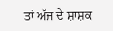ਤਾਂ ਅੱਜ ਦੇ ਸ਼ਾਸ਼ਕ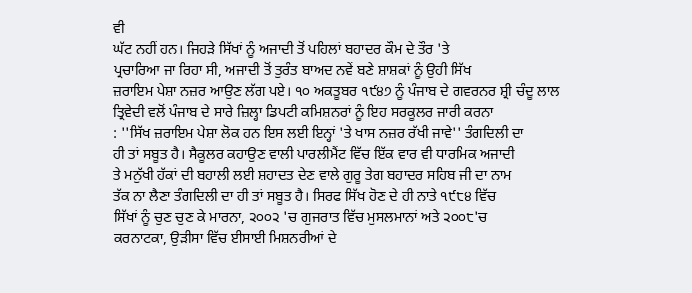ਵੀ
ਘੱਟ ਨਹੀਂ ਹਨ। ਜਿਹੜੇ ਸਿੱਖਾਂ ਨੂੰ ਅਜਾਦੀ ਤੋਂ ਪਹਿਲਾਂ ਬਹਾਦਰ ਕੌਮ ਦੇ ਤੌਰ 'ਤੇ
ਪ੍ਰਚਾਰਿਆ ਜਾ ਰਿਹਾ ਸੀ, ਅਜਾਦੀ ਤੋਂ ਤੁਰੰਤ ਬਾਅਦ ਨਵੇਂ ਬਣੇ ਸ਼ਾਸ਼ਕਾਂ ਨੂੰ ਉਹੀ ਸਿੱਖ
ਜ਼ਰਾਇਮ ਪੇਸ਼ਾ ਨਜ਼ਰ ਆਉਣ ਲੱਗ ਪਏ। ੧੦ ਅਕਤੂਬਰ ੧੯੪੭ ਨੂੰ ਪੰਜਾਬ ਦੇ ਗਵਰਨਰ ਸ਼੍ਰੀ ਚੰਦੂ ਲਾਲ
ਤ੍ਰਿਵੇਦੀ ਵਲੋਂ ਪੰਜਾਬ ਦੇ ਸਾਰੇ ਜ਼ਿਲ੍ਹਾ ਡਿਪਟੀ ਕਮਿਸ਼ਨਰਾਂ ਨੂੰ ਇਹ ਸਰਕੂਲਰ ਜਾਰੀ ਕਰਨਾ
: ''ਸਿੱਖ ਜ਼ਰਾਇਮ ਪੇਸ਼ਾ ਲੋਕ ਹਨ ਇਸ ਲਈ ਇਨ੍ਹਾਂ 'ਤੇ ਖਾਸ ਨਜ਼ਰ ਰੱਖੀ ਜਾਵੇ'' ਤੰਗਦਿਲੀ ਦਾ
ਹੀ ਤਾਂ ਸਬੂਤ ਹੈ। ਸੈਕੂਲਰ ਕਹਾਉਣ ਵਾਲੀ ਪਾਰਲੀਮੈਂਟ ਵਿੱਚ ਇੱਕ ਵਾਰ ਵੀ ਧਾਰਮਿਕ ਅਜਾਦੀ
ਤੇ ਮਨੁੱਖੀ ਹੱਕਾਂ ਦੀ ਬਹਾਲੀ ਲਈ ਸ਼ਹਾਦਤ ਦੇਣ ਵਾਲੇ ਗੁਰੂ ਤੇਗ ਬਹਾਦਰ ਸਹਿਬ ਜੀ ਦਾ ਨਾਮ
ਤੱਕ ਨਾ ਲੈਣਾ ਤੰਗਦਿਲੀ ਦਾ ਹੀ ਤਾਂ ਸਬੂਤ ਹੈ। ਸਿਰਫ ਸਿੱਖ ਹੋਣ ਦੇ ਹੀ ਨਾਤੇ ੧੯੮੪ ਵਿੱਚ
ਸਿੱਖਾਂ ਨੂੰ ਚੁਣ ਚੁਣ ਕੇ ਮਾਰਨਾ, ੨੦੦੨ 'ਚ ਗੁਜਰਾਤ ਵਿੱਚ ਮੁਸਲਮਾਨਾਂ ਅਤੇ ੨੦੦੮'ਚ
ਕਰਨਾਟਕਾ, ਉੜੀਸਾ ਵਿੱਚ ਈਸਾਈ ਮਿਸ਼ਨਰੀਆਂ ਦੇ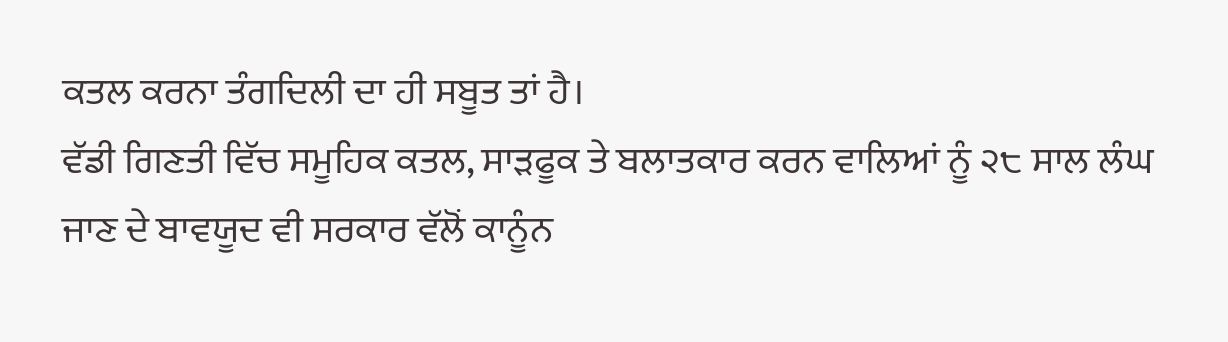ਕਤਲ ਕਰਨਾ ਤੰਗਦਿਲੀ ਦਾ ਹੀ ਸਬੂਤ ਤਾਂ ਹੈ।
ਵੱਡੀ ਗਿਣਤੀ ਵਿੱਚ ਸਮੂਹਿਕ ਕਤਲ, ਸਾੜਫੂਕ ਤੇ ਬਲਾਤਕਾਰ ਕਰਨ ਵਾਲਿਆਂ ਨੂੰ ੨੮ ਸਾਲ ਲੰਘ
ਜਾਣ ਦੇ ਬਾਵਯੂਦ ਵੀ ਸਰਕਾਰ ਵੱਲੋਂ ਕਾਨੂੰਨ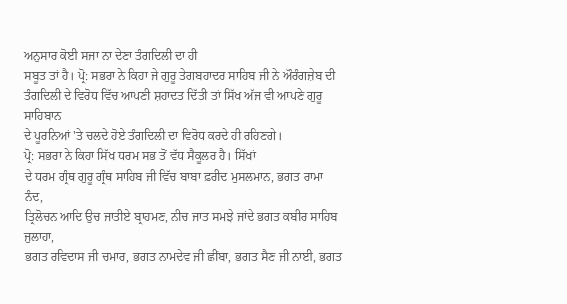ਅਨੁਸਾਰ ਕੋਈ ਸਜਾ ਨਾ ਦੇਣਾ ਤੰਗਦਿਲੀ ਦਾ ਹੀ
ਸਬੂਤ ਤਾਂ ਹੈ। ਪ੍ਰੋ: ਸਭਰਾ ਨੇ ਕਿਹਾ ਜੇ ਗੁਰੂ ਤੇਗਬਹਾਦਰ ਸਾਹਿਬ ਜੀ ਨੇ ਔਰੰਗਜ਼ੇਬ ਦੀ
ਤੰਗਦਿਲੀ ਦੇ ਵਿਰੋਧ ਵਿੱਚ ਆਪਣੀ ਸ਼ਹਾਦਤ ਦਿੱਤੀ ਤਾਂ ਸਿੱਖ ਅੱਜ ਵੀ ਆਪਣੇ ਗੁਰੂ ਸਾਹਿਬਾਨ
ਦੇ ਪੂਰਨਿਆਂ 'ਤੇ ਚਲਦੇ ਹੋਏ ਤੰਗਦਿਲੀ ਦਾ ਵਿਰੋਧ ਕਰਦੇ ਹੀ ਰਹਿਣਗੇ।
ਪ੍ਰੋ: ਸਭਰਾ ਨੇ ਕਿਹਾ ਸਿੱਖ ਧਰਮ ਸਭ ਤੋਂ ਵੱਧ ਸੈਕੂਲਰ ਹੈ। ਸਿੱਖਾਂ
ਦੇ ਧਰਮ ਗ੍ਰੰਥ ਗੁਰੂ ਗ੍ਰੰਥ ਸਾਹਿਬ ਜੀ ਵਿੱਚ ਬਾਬਾ ਫ਼ਰੀਦ ਮੁਸਲਮਾਨ, ਭਗਤ ਰਾਮਾ ਨੰਦ,
ਤ੍ਰਿਲੋਚਨ ਆਦਿ ਉਚ ਜਾਤੀਏ ਬ੍ਰਾਹਮਣ, ਨੀਚ ਜਾਤ ਸਮਝੇ ਜਾਂਦੇ ਭਗਤ ਕਬੀਰ ਸਾਹਿਬ ਜੁਲਾਹਾ,
ਭਗਤ ਰਵਿਦਾਸ ਜੀ ਚਮਾਰ, ਭਗਤ ਨਾਮਦੇਵ ਜੀ ਛੀਂਬਾ, ਭਗਤ ਸੈਣ ਜੀ ਨਾਈ, ਭਗਤ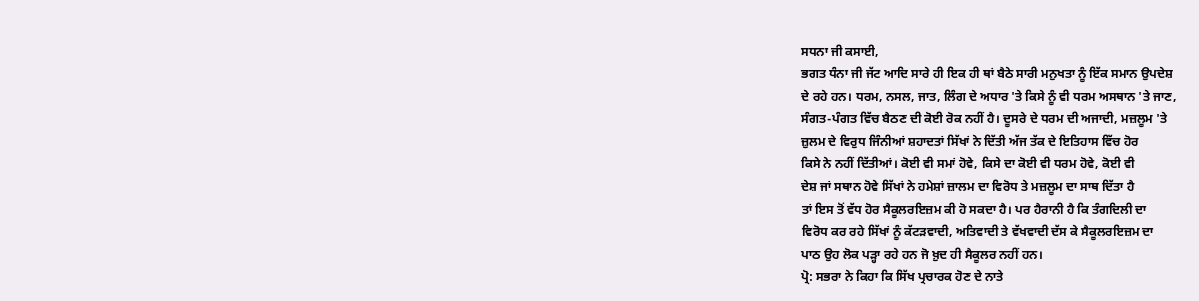ਸਧਨਾ ਜੀ ਕਸਾਈ,
ਭਗਤ ਧੰਨਾ ਜੀ ਜੱਟ ਆਦਿ ਸਾਰੇ ਹੀ ਇਕ ਹੀ ਥਾਂ ਬੈਠੇ ਸਾਰੀ ਮਨੁਖਤਾ ਨੂੰ ਇੱਕ ਸਮਾਨ ਉਪਦੇਸ਼
ਦੇ ਰਹੇ ਹਨ। ਧਰਮ, ਨਸਲ, ਜਾਤ, ਲਿੰਗ ਦੇ ਅਧਾਰ 'ਤੇ ਕਿਸੇ ਨੂੰ ਵੀ ਧਰਮ ਅਸਥਾਨ 'ਤੇ ਜਾਣ,
ਸੰਗਤ-ਪੰਗਤ ਵਿੱਚ ਬੈਠਣ ਦੀ ਕੋਈ ਰੋਕ ਨਹੀਂ ਹੈ। ਦੂਸਰੇ ਦੇ ਧਰਮ ਦੀ ਅਜਾਦੀ, ਮਜ਼ਲੂਮ 'ਤੇ
ਜ਼ੁਲਮ ਦੇ ਵਿਰੁਧ ਜਿੰਨੀਆਂ ਸ਼ਹਾਦਤਾਂ ਸਿੱਖਾਂ ਨੇ ਦਿੱਤੀ ਅੱਜ ਤੱਕ ਦੇ ਇਤਿਹਾਸ ਵਿੱਚ ਹੋਰ
ਕਿਸੇ ਨੇ ਨਹੀਂ ਦਿੱਤੀਆਂ। ਕੋਈ ਵੀ ਸਮਾਂ ਹੋਵੇ, ਕਿਸੇ ਦਾ ਕੋਈ ਵੀ ਧਰਮ ਹੋਵੇ, ਕੋਈ ਵੀ
ਦੇਸ਼ ਜਾਂ ਸਥਾਨ ਹੋਵੇ ਸਿੱਖਾਂ ਨੇ ਹਮੇਸ਼ਾਂ ਜ਼ਾਲਮ ਦਾ ਵਿਰੋਧ ਤੇ ਮਜ਼ਲੂਮ ਦਾ ਸਾਥ ਦਿੱਤਾ ਹੈ
ਤਾਂ ਇਸ ਤੋਂ ਵੱਧ ਹੋਰ ਸੈਕੂਲਰਇਜ਼ਮ ਕੀ ਹੋ ਸਕਦਾ ਹੈ। ਪਰ ਹੈਰਾਨੀ ਹੈ ਕਿ ਤੰਗਦਿਲੀ ਦਾ
ਵਿਰੋਧ ਕਰ ਰਹੇ ਸਿੱਖਾਂ ਨੂੰ ਕੱਟੜਵਾਦੀ, ਅਤਿਵਾਦੀ ਤੇ ਵੱਖਵਾਦੀ ਦੱਸ ਕੇ ਸੈਕੂਲਰਇਜ਼ਮ ਦਾ
ਪਾਠ ਉਹ ਲੋਕ ਪੜ੍ਹਾ ਰਹੇ ਹਨ ਜੋ ਖ਼ੁਦ ਹੀ ਸੈਕੂਲਰ ਨਹੀਂ ਹਨ।
ਪ੍ਰੋ: ਸਭਰਾ ਨੇ ਕਿਹਾ ਕਿ ਸਿੱਖ ਪ੍ਰਚਾਰਕ ਹੋਣ ਦੇ ਨਾਤੇ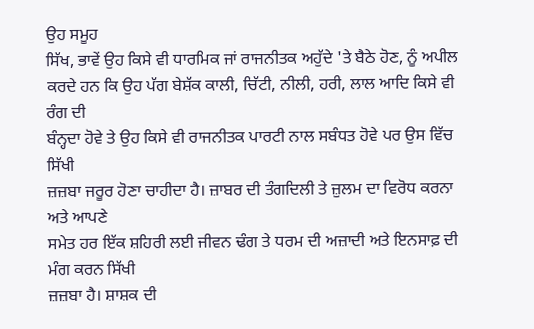ਉਹ ਸਮੂਹ
ਸਿੱਖ, ਭਾਵੇਂ ਉਹ ਕਿਸੇ ਵੀ ਧਾਰਮਿਕ ਜਾਂ ਰਾਜਨੀਤਕ ਅਹੁੱਦੇ 'ਤੇ ਬੈਠੇ ਹੋਣ, ਨੂੰ ਅਪੀਲ
ਕਰਦੇ ਹਨ ਕਿ ਉਹ ਪੱਗ ਬੇਸ਼ੱਕ ਕਾਲੀ, ਚਿੱਟੀ, ਨੀਲੀ, ਹਰੀ, ਲਾਲ ਆਦਿ ਕਿਸੇ ਵੀ ਰੰਗ ਦੀ
ਬੰਨ੍ਹਦਾ ਹੋਵੇ ਤੇ ਉਹ ਕਿਸੇ ਵੀ ਰਾਜਨੀਤਕ ਪਾਰਟੀ ਨਾਲ ਸਬੰਧਤ ਹੋਵੇ ਪਰ ਉਸ ਵਿੱਚ ਸਿੱਖੀ
ਜ਼ਜ਼ਬਾ ਜਰੂਰ ਹੋਣਾ ਚਾਹੀਦਾ ਹੈ। ਜ਼ਾਬਰ ਦੀ ਤੰਗਦਿਲੀ ਤੇ ਜ਼ੁਲਮ ਦਾ ਵਿਰੋਧ ਕਰਨਾ ਅਤੇ ਆਪਣੇ
ਸਮੇਤ ਹਰ ਇੱਕ ਸ਼ਹਿਰੀ ਲਈ ਜੀਵਨ ਢੰਗ ਤੇ ਧਰਮ ਦੀ ਅਜ਼ਾਦੀ ਅਤੇ ਇਨਸਾਫ਼ ਦੀ ਮੰਗ ਕਰਨ ਸਿੱਖੀ
ਜ਼ਜ਼ਬਾ ਹੈ। ਸ਼ਾਸ਼ਕ ਦੀ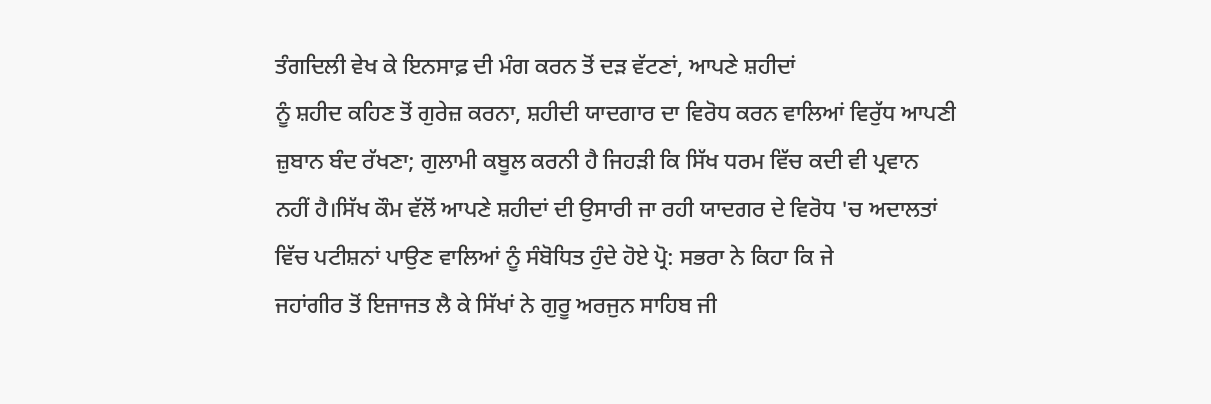ਤੰਗਦਿਲੀ ਵੇਖ ਕੇ ਇਨਸਾਫ਼ ਦੀ ਮੰਗ ਕਰਨ ਤੋਂ ਦੜ ਵੱਟਣਾਂ, ਆਪਣੇ ਸ਼ਹੀਦਾਂ
ਨੂੰ ਸ਼ਹੀਦ ਕਹਿਣ ਤੋਂ ਗੁਰੇਜ਼ ਕਰਨਾ, ਸ਼ਹੀਦੀ ਯਾਦਗਾਰ ਦਾ ਵਿਰੋਧ ਕਰਨ ਵਾਲਿਆਂ ਵਿਰੁੱਧ ਆਪਣੀ
ਜ਼ੁਬਾਨ ਬੰਦ ਰੱਖਣਾ; ਗੁਲਾਮੀ ਕਬੂਲ ਕਰਨੀ ਹੈ ਜਿਹੜੀ ਕਿ ਸਿੱਖ ਧਰਮ ਵਿੱਚ ਕਦੀ ਵੀ ਪ੍ਰਵਾਨ
ਨਹੀਂ ਹੈ।ਸਿੱਖ ਕੌਮ ਵੱਲੋਂ ਆਪਣੇ ਸ਼ਹੀਦਾਂ ਦੀ ਉਸਾਰੀ ਜਾ ਰਹੀ ਯਾਦਗਰ ਦੇ ਵਿਰੋਧ 'ਚ ਅਦਾਲਤਾਂ
ਵਿੱਚ ਪਟੀਸ਼ਨਾਂ ਪਾਉਣ ਵਾਲਿਆਂ ਨੂੰ ਸੰਬੋਧਿਤ ਹੁੰਦੇ ਹੋਏ ਪ੍ਰੋ: ਸਭਰਾ ਨੇ ਕਿਹਾ ਕਿ ਜੇ
ਜਹਾਂਗੀਰ ਤੋਂ ਇਜਾਜਤ ਲੈ ਕੇ ਸਿੱਖਾਂ ਨੇ ਗੁਰੂ ਅਰਜੁਨ ਸਾਹਿਬ ਜੀ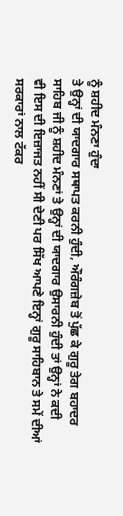ਨੂੰ ਸ਼ਹੀਦ ਮੰਨਣਾ ਹੁੰਦਾ
ਤੇ ਉਨ੍ਹਾਂ ਦੀ ਯਾਦਗਾਰ ਸਥਾਪਤ ਕਰਨੀ ਹੁੰਦੀ, ਔਰੰਗਜ਼ੇਬ ਤੋਂ ਪੁੱਛ ਕੇ ਗੁਰੂ ਤੇਗ ਬਹਾਦਰ
ਸਾਹਿਬ ਜੀ ਨੂੰ ਸ਼ਹੀਦ ਮੰਨਣਾਂ ਤੇ ਉਨ੍ਹਾਂ ਦੀ ਯਾਦਗਾਰ ਉਸਾਰਨੀ ਹੁੰਦੀ ਤਾਂ ਉਨ੍ਹਾਂ ਨੇ ਕਦੀ
ਵੀ ਇਸ ਦੀ ਇਜ਼ਾਜਤ ਨਹੀਂ ਸੀ ਦੇਣੀ ਪਰ ਸਿੱਖ ਆਪਣੇ ਇਨ੍ਹਾਂ ਗੁਰੂ ਸਾਹਿਬਾਨ ਤੇ ਸਮੇਂ ਦੀਆਂ
ਸਰਕਾਰਾਂ ਨਾਲ ਟੱਕਰ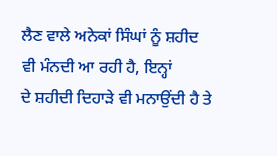ਲੈਣ ਵਾਲੇ ਅਨੇਕਾਂ ਸਿੰਘਾਂ ਨੂੰ ਸ਼ਹੀਦ ਵੀ ਮੰਨਦੀ ਆ ਰਹੀ ਹੈ, ਇਨ੍ਹਾਂ
ਦੇ ਸ਼ਹੀਦੀ ਦਿਹਾੜੇ ਵੀ ਮਨਾਉਂਦੀ ਹੈ ਤੇ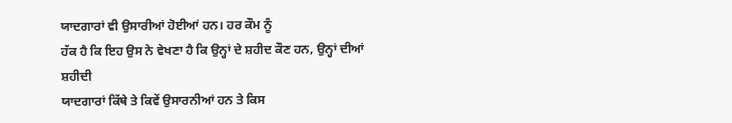ਯਾਦਗਾਰਾਂ ਵੀ ਉਸਾਰੀਆਂ ਹੋਈਆਂ ਹਨ। ਹਰ ਕੌਮ ਨੂੰ
ਹੱਕ ਹੈ ਕਿ ਇਹ ਉਸ ਨੇ ਵੇਖਣਾ ਹੈ ਕਿ ਉਨ੍ਹਾਂ ਦੇ ਸ਼ਹੀਦ ਕੌਣ ਹਨ, ਉਨ੍ਹਾਂ ਦੀਆਂ ਸ਼ਹੀਦੀ
ਯਾਦਗਾਰਾਂ ਕਿੱਥੇ ਤੇ ਕਿਵੇਂ ਉਸਾਰਨੀਆਂ ਹਨ ਤੇ ਕਿਸ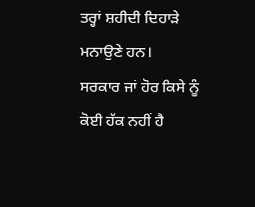ਤਰ੍ਹਾਂ ਸ਼ਹੀਦੀ ਦਿਹਾੜੇ ਮਨਾਉਣੇ ਹਨ।
ਸਰਕਾਰ ਜਾਂ ਹੋਰ ਕਿਸੇ ਨੂੰ ਕੋਈ ਹੱਕ ਨਹੀਂ ਹੈ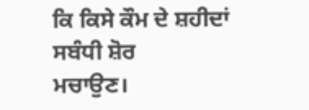ਕਿ ਕਿਸੇ ਕੌਮ ਦੇ ਸ਼ਹੀਦਾਂ ਸਬੰਧੀ ਸ਼ੋਰ
ਮਚਾਉਣ।